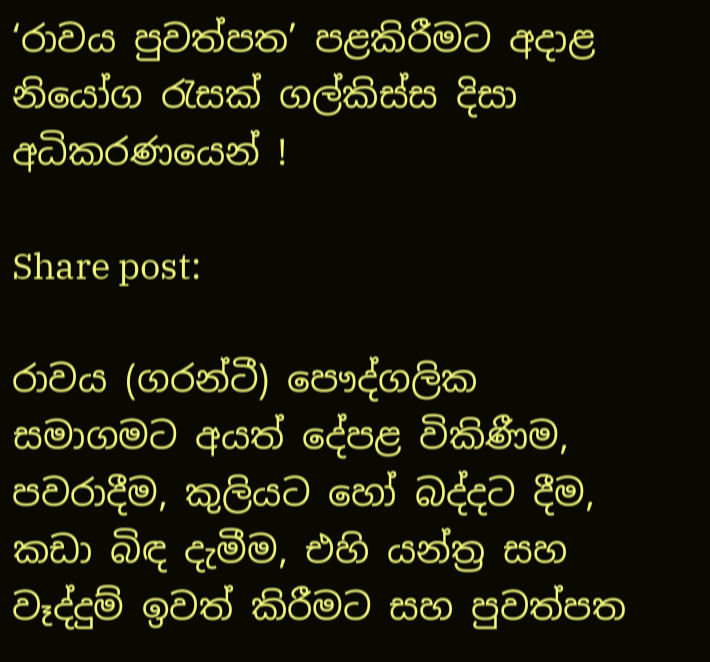‘රාවය පුවත්පත’ පළකිරීමට අදාළ නියෝග රැසක් ගල්කිස්ස දිසා අධිකරණයෙන් !

Share post:

රාවය (ගරන්ටී) පෞද්ගලික සමාගමට අයත් දේපළ විකිණීම, පවරාදීම, කුලියට හෝ බද්දට දීම, කඩා බිඳ දැමීම, එහි යන්ත්‍ර සහ වෑද්දුම් ඉවත් කිරීමට සහ පුවත්පත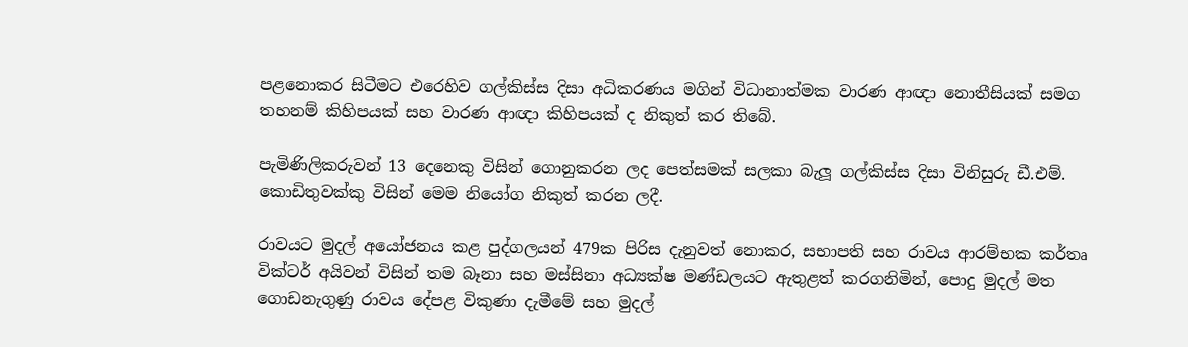පළනොකර සිටීමට එරෙහිව ගල්කිස්ස දිසා අධිකරණය මගින් විධානාත්මක වාරණ ආඥා නොතීසියක් සමග තහනම් කිහිපයක් සහ වාරණ ආඥා කිහිපයක් ද නිකුත් කර තිබේ.

පැමිණිලිකරුවන් 13 දෙනෙකු විසින් ගොනුකරන ලද පෙත්සමක් සලකා බැලූ ගල්කිස්ස දිසා විනිසුරු ඩී.එම්. කොඩිතුවක්කු විසින් මෙම නියෝග නිකුත් කරන ලදී.

රාවයට මුදල් අයෝජනය කළ පුද්ගලයන් 479ක පිරිස දැනුවත් නොකර, සභාපති සහ රාවය ආරම්භක කර්තෘ වික්ටර් අයිවන් විසින් තම බෑනා සහ මස්සිනා අධ්‍යක්ෂ මණ්ඩලයට ඇතුළත් කරගනිමින්, පොදු මුදල් මත ගොඩනැගුණු රාවය දේපළ විකුණා දැමීමේ සහ මුදල්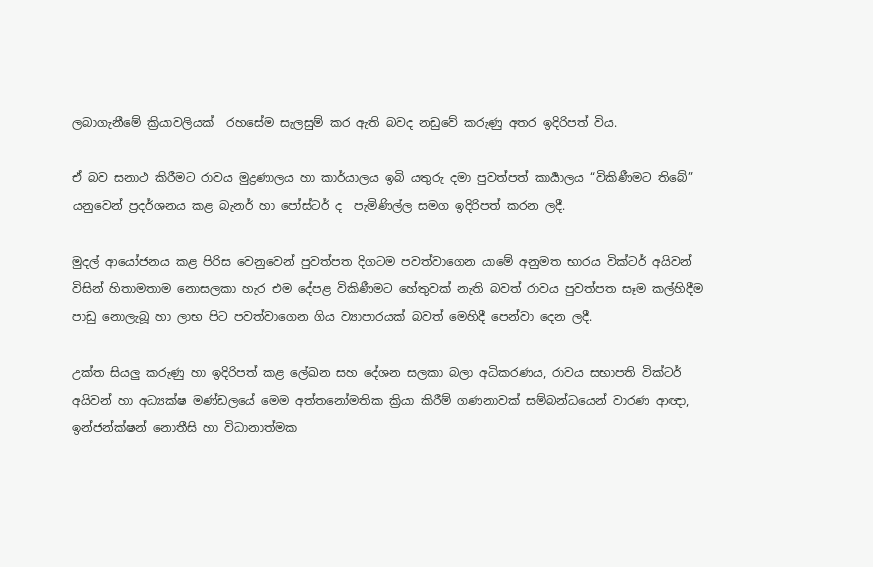ලබාගැනීමේ ක්‍රියාවලියක්  රහසේම සැලසුම් කර ඇති බවද නඩුවේ කරුණු අතර ඉදිරිපත් විය.

ඒ බව සනාථ කිරීමට රාවය මුද්‍රණාලය හා කාර්යාලය ඉබි යතුරු දමා පුවත්පත් කාර්‍යාලය “විකිණීමට තිබේ” යනුවෙන් ප්‍රදර්ශනය කළ බැනර් හා පෝස්ටර් ද  පැමිණිල්ල සමග ඉදිරිපත් කරන ලදී.

මුදල් ආයෝජනය කළ පිරිස වෙනුවෙන් පුවත්පත දිගටම පවත්වාගෙන යාමේ අනුමත භාරය වික්ටර් අයිවන් විසින් හිතාමතාම නොසලකා හැර එම දේපළ විකිණීමට හේතුවක් නැති බවත් රාවය පුවත්පත සෑම කල්හිදීම පාඩු නොලැබූ හා ලාභ පිට පවත්වාගෙන ගිය ව්‍යාපාරයක් බවත් මෙහිදී පෙන්වා දෙන ලදී.

උක්ත සියලු කරුණු හා ඉදිරිපත් කළ ලේඛන සහ දේශන සලකා බලා අධිකරණය, රාවය සභාපති වික්ටර් අයිවන් හා අධ්‍යක්ෂ මණ්ඩලයේ මෙම අත්තනෝමතික ක්‍රියා කිරීම් ගණනාවක් සම්බන්ධයෙන් වාරණ ආඥා, ඉන්ජන්ක්ෂන් නොතීසි හා විධානාත්මක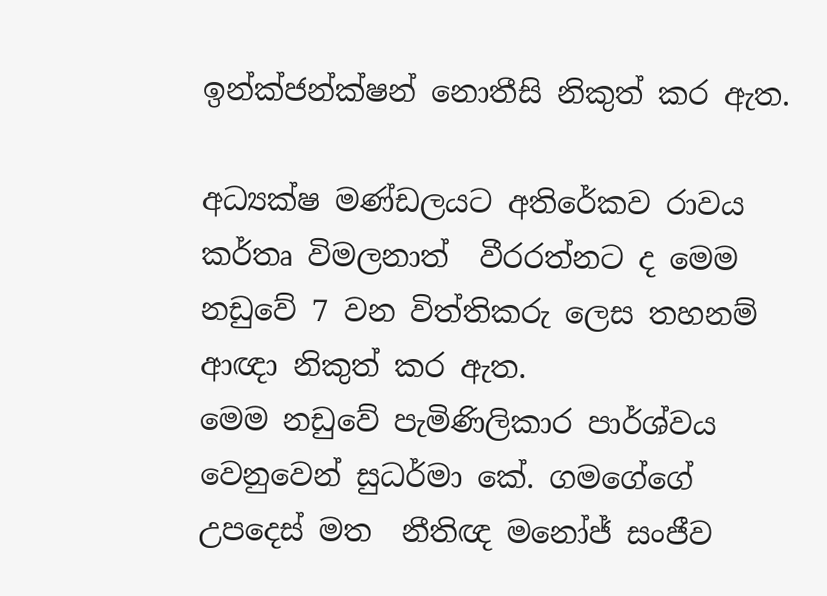ඉන්ක්ජන්ක්ෂන් නොතීසි නිකුත් කර ඇත.

අධ්‍යක්ෂ මණ්ඩලයට අතිරේකව රාවය  කර්තෘ විමලනාත්  වීරරත්නට ද මෙම නඩුවේ 7 වන විත්තිකරු ලෙස තහනම් ආඥා නිකුත් කර ඇත.
මෙම නඩුවේ පැමිණිලිකාර පාර්ශ්වය වෙනුවෙන් සුධර්මා කේ. ගමගේගේ උපදෙස් මත  නීතිඥ මනෝජ් සංජීව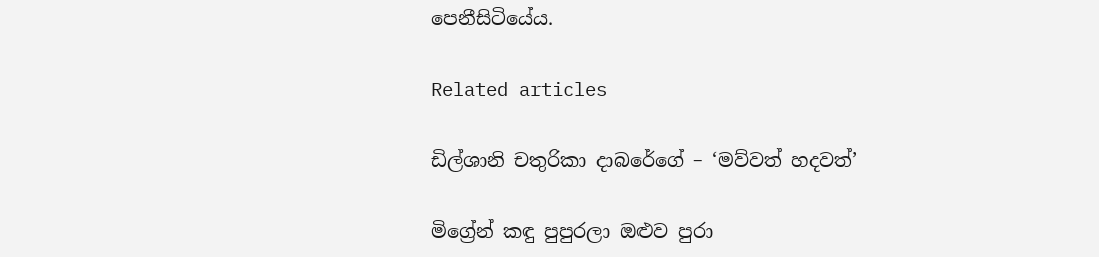පෙනීසිටියේය.

Related articles

ඩිල්ශානි චතුරිකා දාබරේගේ – ‘මව්වත් හදවත්’

මිග්‍රේන් කඳු පුපුරලා ඔළුව පුරා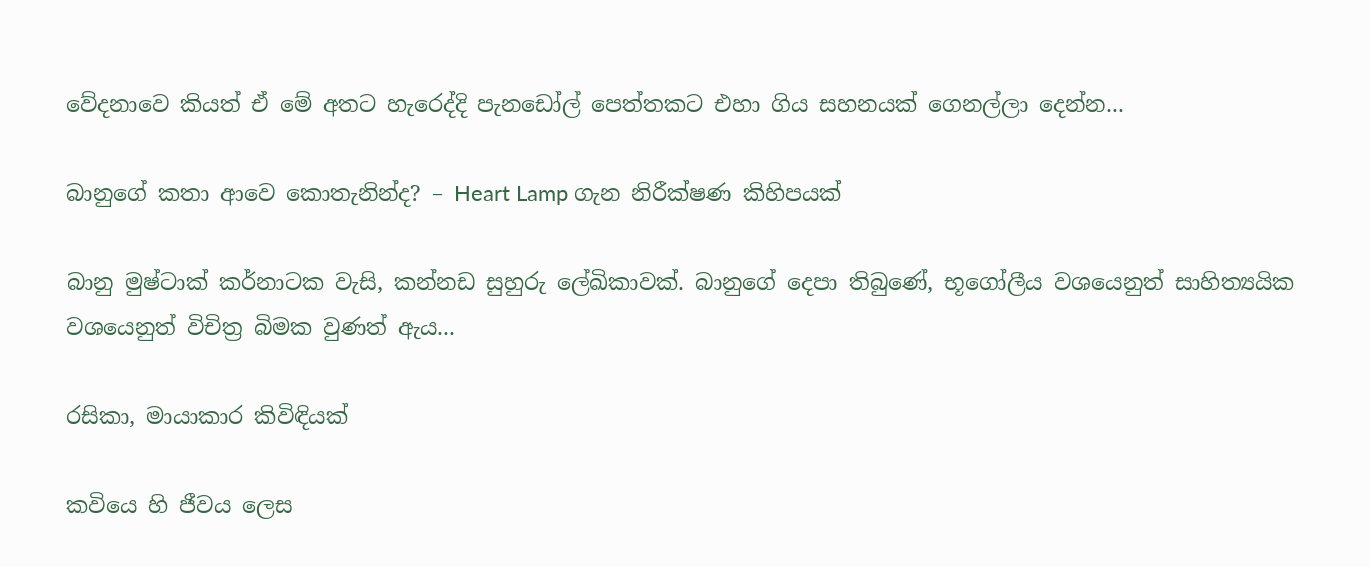වේදනාවෙ කියත් ඒ මේ අතට හැරෙද්දි පැනඩෝල් පෙත්තකට එහා ගිය සහනයක් ගෙනල්ලා දෙන්න...

බානුගේ කතා ආවෙ කොතැනින්ද? – Heart Lamp ගැන නිරීක්ෂණ කිහිපයක්

බානු මුෂ්ටාක් කර්නාටක වැසි, කන්නඩ සුහුරු ලේඛිකාවක්. බානුගේ දෙපා තිබුණේ, භූගෝලීය වශයෙනුත් සාහිත්‍යයික වශයෙනුත් විචිත්‍ර බිමක වුණත් ඇය...

රසිකා, මායාකාර කිවිඳියක්

කවියෙ හි ජීවය ලෙස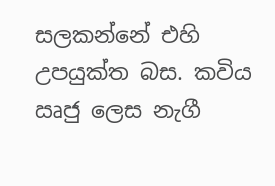සලකන්නේ එහි උපයුක්ත බස. කවිය ඍජු ලෙස නැගී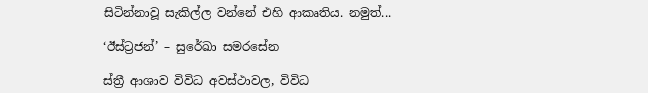සිටින්නාවූ සැකිල්ල වන්නේ එහි ආකෘතිය. නමුත්...

‘ඊස්ට්‍රජන්’ – සුරේඛා සමරසේන

ස්ත්‍රී ආශාව විවිධ අවස්ථාවල, විවිධ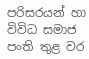පරිසරයන් හා විවිධ සමාජ පංති තුළ වර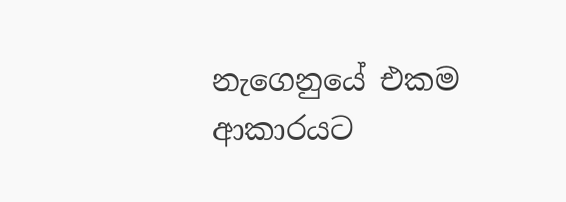නැගෙනුයේ එකම ආකාරයට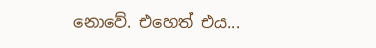නොවේ. එහෙත් එය...